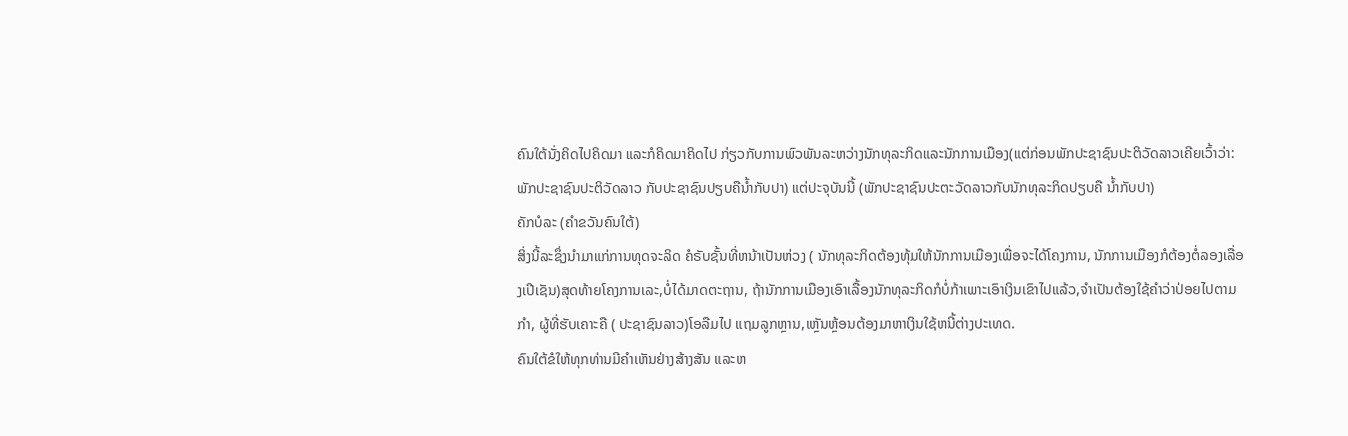ຄົນໃຕ້ນັ່ງຄິດໄປຄິດມາ ແລະກໍຄິດມາຄິດໄປ ກ່ຽວກັບການພົວພັນລະຫວ່າງນັກທຸລະກິດແລະນັກການເມືອງ(ແຕ່ກ່ອນພັກປະຊາຊົນປະຕິວັດລາວເຄີຍເວົ້າວ່າ: ພັກປະຊາຊົນປະຕິວັດລາວ ກັບປະຊາຊົນປຽບຄືນ້ຳກັບປາ) ແຕ່ປະຈຸບັນນີ້ (ພັກປະຊາຊົນປະຕະວັດລາວກັບນັກທຸລະກິດປຽບຄື ນ້ຳກັບປາ)
ຄັກບໍລະ (ຄຳຂວັນຄົນໃຕ້)
ສິ່ງນີ້ລະຊຶ່ງນຳມາແກ່ການທຸດຈະລິດ ຄໍຣັບຊັ້ນທີ່ຫນ້າເປັນຫ່ວງ ( ນັກທຸລະກິດຕ້ອງທຸ້ມໃຫ້ນັກການເມືອງເພື່ອຈະໄດ້ໂຄງການ, ນັກການເມືອງກໍຕ້ອງຕໍ່ລອງເລື່ອງເປີເຊັນ)ສຸດທ້າຍໂຄງການເລະ,ບໍ່ໄດ້ມາດຕະຖານ, ຖ້ານັກການເມືອງເອົາເລື້ອງນັກທຸລະກິດກໍບໍ່ກ້າເພາະເອົາເງິນເຂົາໄປແລ້ວ,ຈຳເປັນຕ້ອງໃຊ້ຄຳວ່າປ່ອຍໄປຕາມກຳ, ຜູ້ທີ່ຮັບເຄາະຄື ( ປະຊາຊົນລາວ)ໂອລືມໄປ ແຖມລູກຫຼານ,ເຫຼັນຫຼ້ອນຕ້ອງມາຫາເງິນໃຊ້ຫນີ້ຕ່າງປະເທດ.
ຄົນໃຕ້ຂໍໃຫ້ທຸກທ່ານມີຄຳເຫັນຢ່າງສ້າງສັນ ແລະຫ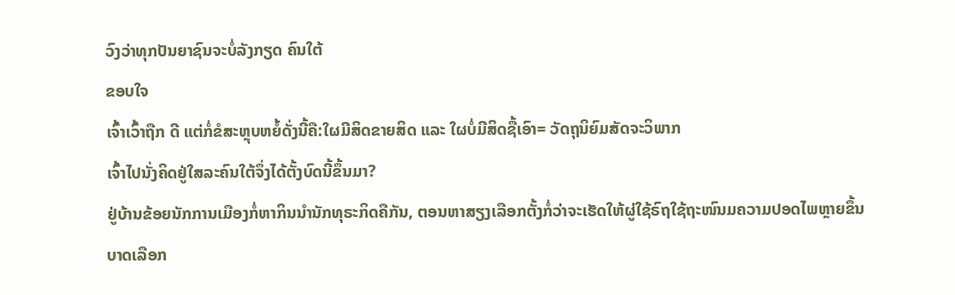ວົງວ່າທຸກປັນຍາຊົນຈະບໍ່ລັງກຽດ ຄົນໃຕ້
ຂອບໃຈ
ເຈົ້າເວົ້າຖືກ ດີ ແຕ່ກໍ່ຂໍສະຫຼຸບຫຍໍ້ດັ່ງນີ້ຄື:ໃຜມີສິດຂາຍສິດ ແລະ ໃຜບໍ່ມີສິດຊື້ເອົາ= ວັດຖຸນິຍົມສັດຈະວິພາກ
ເຈົ້າໄປນັ່ງຄິດຢູ່ໃສລະຄົນໃຕ້ຈຶ່ງໄດ້ຕັ້ງບົດນີ້ຂຶ້ນມາ?
ຢູ່ບ້ານຂ້ອຍນັກການເມືອງກໍ່ຫາກິນນໍານັກທຸຣະກິດຄືກັນ, ຕອນຫາສຽງເລືອກຕັ້ງກໍ່ວ່າຈະເຮັດໃຫ້ຜູ່ໃຊ້ຣົຖໃຊ້ຖະໜົນມຄວາມປອດໄພຫຼາຍຂຶ້ນ
ບາດເລືອກ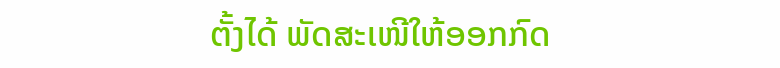ຕັ້ງໄດ້ ພັດສະເໜີໃຫ້ອອກກົດ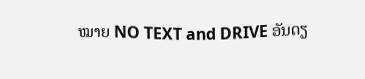ໝາຍ NO TEXT and DRIVE ອັນດຽ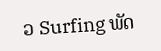ວ Surfing ພັດ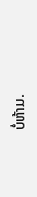ບໍ່ຫ້າມ.